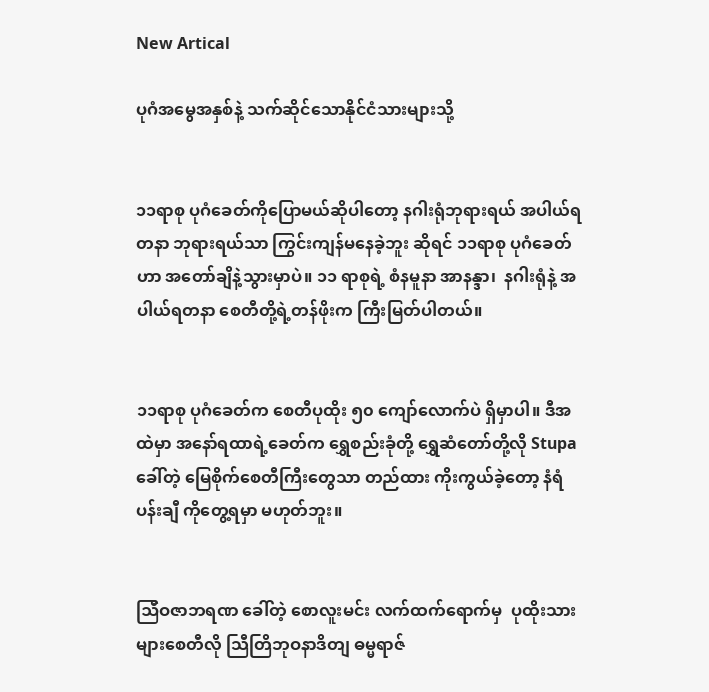New Artical

ပုဂံအမွေအနှစ်နဲ့ သက်ဆိုင်သောနိုင်ငံသားများသို့


၁၁ရာစု ပုဂံခေတ်ကိုပြောမယ်ဆိုပါတော့ နဂါးရုံဘုရားရယ် အပါယ်ရတနာ ဘုရားရယ်သာ ကြွင်းကျန်မနေခဲ့ဘူး ဆိုရင် ၁၁ရာစု ပုဂံခေတ်ဟာ အတော်ချိနဲ့သွားမှာပဲ။ ၁၁ ရာစုရဲ့ စံနမူနာ အာနန္ဒာ၊  နဂါးရုံနဲ့ အပါယ်ရတနာ စေတီတို့ရဲ့တန်ဖိုးက ကြီးမြတ်ပါတယ်။


၁၁ရာစု ပုဂံခေတ်က စေတီပုထိုး ၅၀ ကျော်လောက်ပဲ ရှိမှာပါ။ ဒီအထဲမှာ အနော်ရထာရဲ့ခေတ်က ရွှေစည်းခုံတို့ ရွှေဆံတော်တို့လို Stupa ခေါ်တဲ့ မြေစိုက်စေတီကြီးတွေသာ တည်ထား ကိုးကွယ်ခဲ့တော့ နံရံပန်းချီ ကိုတွေ့ရမှာ မဟုတ်ဘူး။


ဩီဝဇာဘရဏ ခေါ်တဲ့ စောလူးမင်း လက်ထက်ရောက်မှ  ပုထိုးသားများစေတီလို သြီတြိဘုဝနာဒိတျ ဓမ္မရာဇ်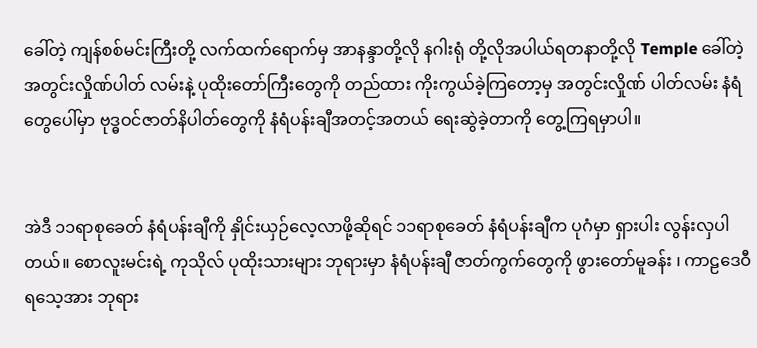ခေါ်တဲ့ ကျန်စစ်မင်းကြီးတို့ လက်ထက်ရောက်မှ အာနန္ဒာတို့လို နဂါးရုံ တို့လိုအပါယ်ရတနာတို့လို Temple ခေါ်တဲ့  အတွင်းလှိုဏ်ပါတ် လမ်းနဲ့ ပုထိုးတော်ကြီးတွေကို တည်ထား ကိုးကွယ်ခဲ့ကြတော့မှ အတွင်းလှိုဏ် ပါတ်လမ်း နံရံတွေပေါ်မှာ ဗုဒ္ဓဝင်ဇာတ်နိပါတ်တွေကို နံရံပန်းချီအတင့်အတယ် ရေးဆွဲခဲ့တာကို တွေ့ကြရမှာပါ။


အဲဒီ ၁၁ရာစုခေတ် နံရံပန်းချီကို နှိုင်းယှဉ်လေ့လာဖို့ဆိုရင် ၁၁ရာစုခေတ် နံရံပန်းချီက ပုဂံမှာ ရှားပါး လွန်းလှပါတယ်။ စောလူးမင်းရဲ့ ကုသိုလ် ပုထိုးသားများ ဘုရားမှာ နံရံပန်းချီ ဇာတ်ကွက်တွေကို ဖွားတော်မူခန်း ၊ ကာဠဒေဝီရသေ့အား ဘုရား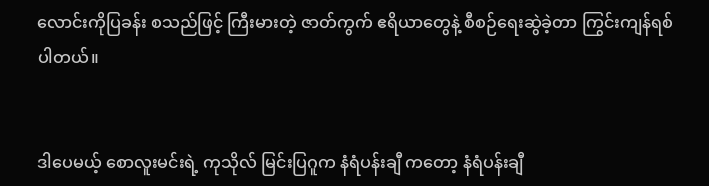လောင်းကိုပြခန်း စသည်ဖြင့် ကြီးမားတဲ့ ဇာတ်ကွက် ဧရိယာတွေနဲ့ စီစဉ်ရေးဆွဲခဲ့တာ ကြွင်းကျန်ရစ်ပါတယ်။


ဒါပေမယ့် စောလူးမင်းရဲ့ ကုသိုလ် မြင်းပြဂူက နံရံပန်းချီ ကတော့ နံရံပန်းချီ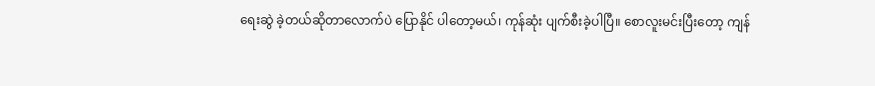ရေးဆွဲ ခဲ့တယ်ဆိုတာလောက်ပဲ ပြောနိုင် ပါတော့မယ်၊ ကုန်ဆုံး ပျက်စီးခဲ့ပါပြီ။ စောလူးမင်းပြီးတော့ ကျန်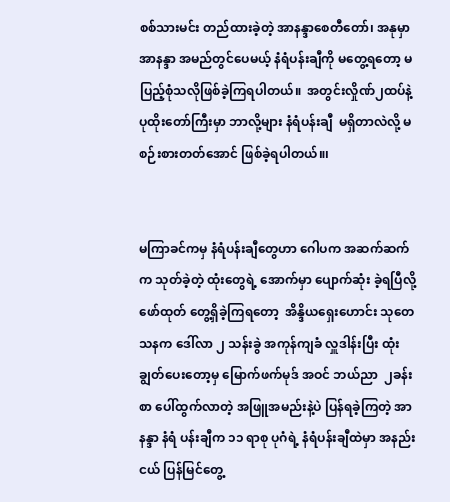စစ်သားမင်း တည်ထားခဲ့တဲ့ အာနန္ဒာစေတီတော်၊ အနုမှာ အာနန္ဒာ အမည်တွင်ပေမယ့် နံရံပန်းချီကို မတွေ့ရတော့ မပြည့်စုံသလိုဖြစ်ခဲ့ကြရပါတယ်။  အတွင်းလှိုဏ်၂ထပ်နဲ့ ပုထိုးတော်ကြီးမှာ ဘာလို့များ နံရံပန်းချီ  မရှိတာလဲလို့ မစဉ်းစားတတ်အောင် ဖြစ်ခဲ့ရပါတယ်။၊


မကြာခင်ကမှ နံရံပန်းချီတွေဟာ ဂေါပက အဆက်ဆက်က သုတ်ခဲ့တဲ့ ထုံးတွေရဲ့ အောက်မှာ ပျောက်ဆုံး ခဲ့ရပြီလို့ ဖော်ထုတ် တွေ့ရှိခဲ့ကြရတော့  အိန္ဒိယရှေးဟောင်း သုတေသနက ဒေါ်လာ ၂ သန်းခွဲ အကုန်ကျခံ လှူဒါန်းပြီး ထုံးချွတ်ပေးတော့မှ မြောက်ဖက်မုဒ် အဝင် ဘယ်ညာ  ၂ခန်းစာ ပေါ်ထွက်လာတဲ့ အဖြူအမည်းနဲ့ပဲ ပြန်ရခဲ့ကြတဲ့ အာနန္ဒာ နံရံ ပန်းချီက ၁၁ ရာစု ပုဂံရဲ့ နံရံပန်းချီထဲမှာ အနည်းငယ် ပြန်မြင်တွေ့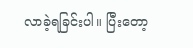လာခဲ့ရခြင်းပါ။ ပြီးတော့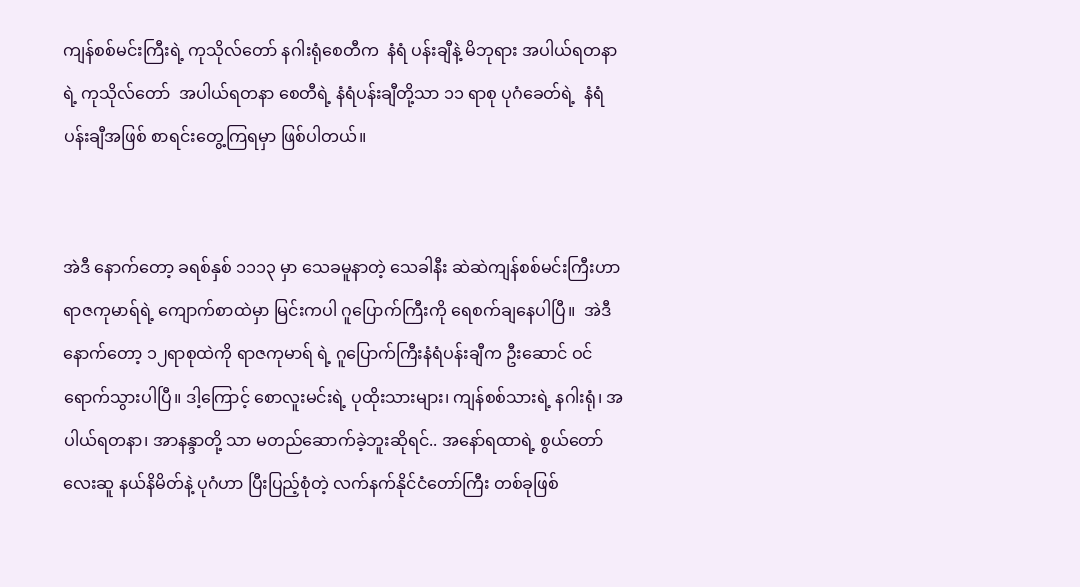ကျန်စစ်မင်းကြီးရဲ့ ကုသိုလ်တော် နဂါးရုံစေတီက  နံရံ ပန်းချီနဲ့ မိဘုရား အပါယ်ရတနာရဲ့ ကုသိုလ်တော်  အပါယ်ရတနာ စေတီရဲ့ နံရံပန်းချီတို့သာ ၁၁ ရာစု ပုဂံခေတ်ရဲ့  နံရံ ပန်းချီအဖြစ် စာရင်းတွေ့ကြရမှာ ဖြစ်ပါတယ်။


အဲဒီ နောက်တော့ ခရစ်နှစ် ၁၁၁၃ မှာ သေခမူနာတဲ့ သေခါနီး ဆဲဆဲကျန်စစ်မင်းကြီးဟာ ရာဇကုမာရ်ရဲ့ ကျောက်စာထဲမှာ မြင်းကပါ ဂူပြောက်ကြီးကို ရေစက်ချနေပါပြီ။  အဲဒီနောက်တော့ ၁၂ရာစုထဲကို ရာဇကုမာရ် ရဲ့ ဂူပြောက်ကြီးနံရံပန်းချီက ဦးဆောင် ဝင်ရောက်သွားပါပြီ။ ဒါ့ကြောင့် စောလူးမင်းရဲ့ ပုထိုးသားများ၊ ကျန်စစ်သားရဲ့ နဂါးရုံ၊ အပါယ်ရတနာ၊ အာနန္ဒာတို့ သာ မတည်ဆောက်ခဲ့ဘူးဆိုရင်.. အနော်ရထာရဲ့ စွယ်တော်လေးဆူ နယ်နိမိတ်နဲ့ ပုဂံဟာ ပြီးပြည့်စုံတဲ့ လက်နက်နိုင်ငံတော်ကြီး တစ်ခုဖြစ်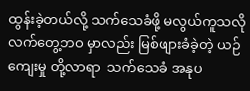ထွန်းခဲ့တယ်လို့ သက်သေခံဖို့ မလွယ်ကူသလို  လက်တွေ့ဘဝ မှာလည်း မြစ်ဖျားခံခဲ့တဲ့ ယဉ်ကျေးမှု တို့လာရာ  သက်သေခံ အနုပ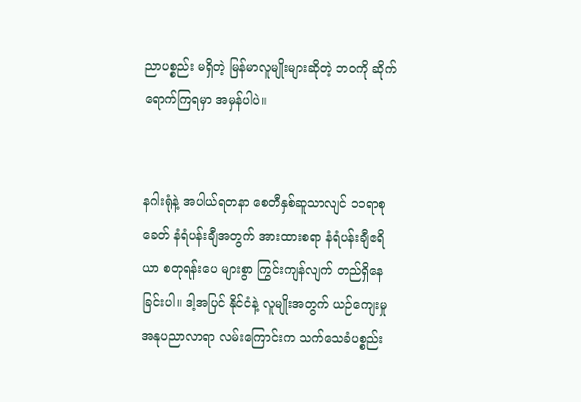ညာပစ္စည်း မရှိတဲ့ မြန်မာလူမျိုးများဆိုတဲ့ ဘဝကို ဆိုက်ရောက်ကြရမှာ အမှန်ပါပဲ။


နဂါးရုံနဲ့ အပါယ်ရတနာ စေတီနှစ်ဆူသာလျင် ၁၁ရာစုခေတ် နံရံပန်းချီအတွက် အားထားစရာ နံရံပန်းချီဧရိယာ စတုရန်းပေ များစွာ ကြွင်းကျန်လျက် တည်ရှိနေခြင်းပါ။ ဒါ့အပြင် နိုင်ငံနဲ့ လူမျိုးအတွက် ယဉ်ကျေးမှု အနုပညာလာရာ လမ်းကြောင်းက သက်သေခံပစ္စည်း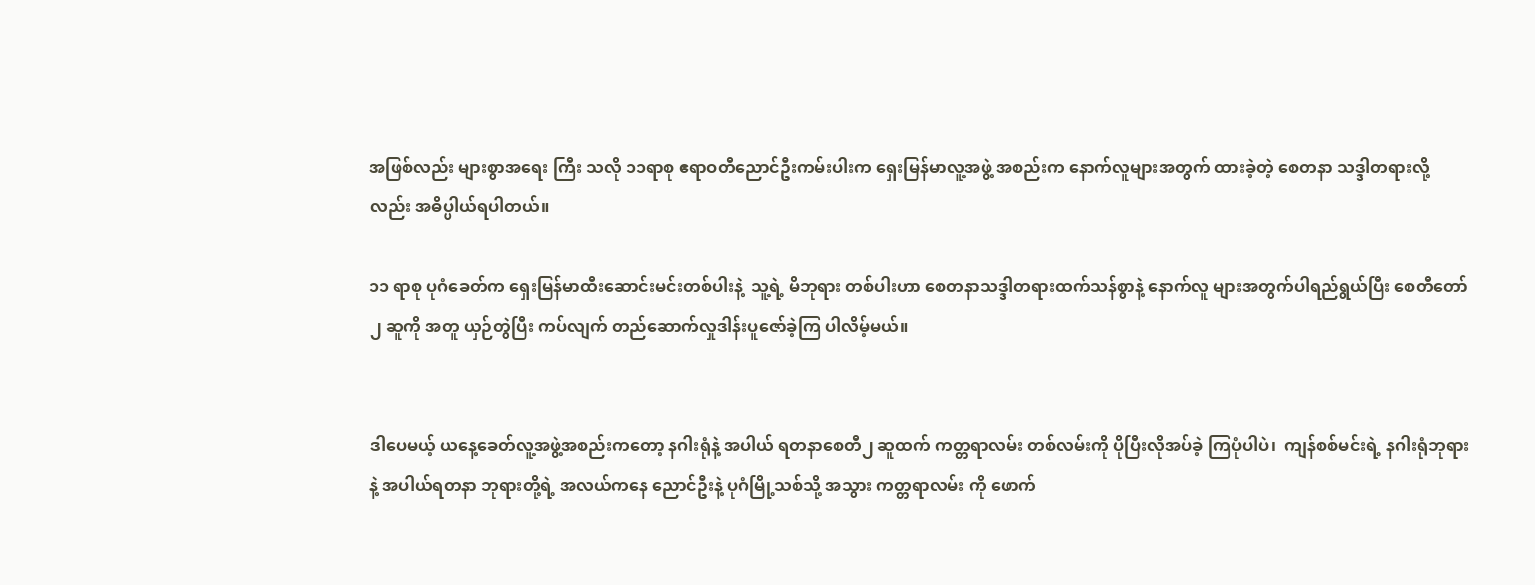အဖြစ်လည်း များစွာအရေး ကြီး သလို ၁၁ရာစု ဧရာဝတီညောင်ဦးကမ်းပါးက ရှေးမြန်မာလူ့အဖွဲ့ အစည်းက နောက်လူများအတွက် ထားခဲ့တဲ့ စေတနာ သဒ္ဒါတရားလို့လည်း အဓိပ္ပါယ်ရပါတယ်။

၁၁ ရာစု ပုဂံခေတ်က ရှေးမြန်မာထီးဆောင်းမင်းတစ်ပါးနဲ့  သူ့ရဲ့ မိဘုရား တစ်ပါးဟာ စေတနာသဒ္ဒါတရားထက်သန်စွာနဲ့ နောက်လူ များအတွက်ပါရည်ရွယ်ပြီး စေတီတော် ၂ ဆူကို အတူ ယှဉ်တွဲပြီး ကပ်လျက် တည်ဆောက်လှုဒါန်းပူဇော်ခဲ့ကြ ပါလိမ့်မယ်။


ဒါပေမယ့် ယနေ့ခေတ်လူ့အဖွဲ့အစည်းကတော့ နဂါးရုံနဲ့ အပါယ် ရတနာစေတီ၂ ဆူထက် ကတ္တရာလမ်း တစ်လမ်းကို ပိုပြီးလိုအပ်ခဲ့ ကြပုံပါပဲ၊  ကျန်စစ်မင်းရဲ့ နဂါးရုံဘုရားနဲ့ အပါယ်ရတနာ ဘုရားတို့ရဲ့ အလယ်ကနေ ညောင်ဦးနဲ့ ပုဂံမြို့သစ်သို့ အသွား ကတ္တရာလမ်း ကို ဖောက်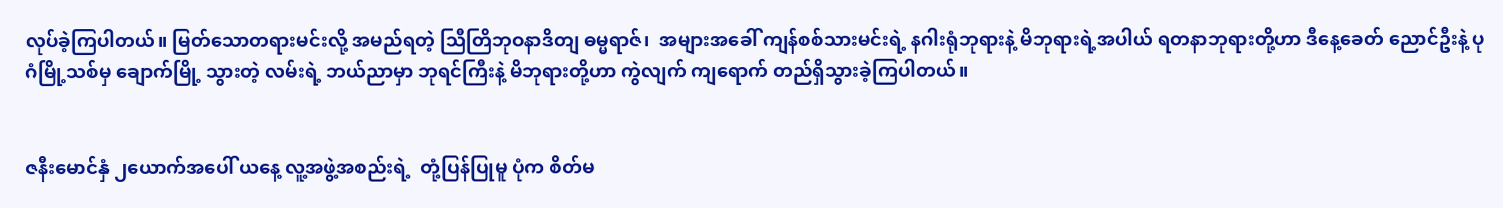လုပ်ခဲ့ကြပါတယ်။ မြတ်သောတရားမင်းလို့ အမည်ရတဲ့ သြီတြိဘုဝနာဒိတျ ဓမ္မရာဇ်၊  အများအခေါ် ကျန်စစ်သားမင်းရဲ့ နဂါးရုံဘုရားနဲ့ မိဘုရားရဲ့အပါယ် ရတနာဘုရားတို့ဟာ ဒီနေ့ခေတ် ညောင်ဦးနဲ့ ပုဂံမြို့သစ်မှ ချောက်မြို့ သွားတဲ့ လမ်းရဲ့ ဘယ်ညာမှာ ဘုရင်ကြီးနဲ့ မိဘုရားတို့ဟာ ကွဲလျက် ကျရောက် တည်ရှိသွားခဲ့ကြပါတယ်။


ဇနီးမောင်နှံ ၂ယောက်အပေါ် ယနေ့ လူ့အဖွဲ့အစည်းရဲ့  တုံ့ပြန်ပြုမူ ပုံက စိတ်မ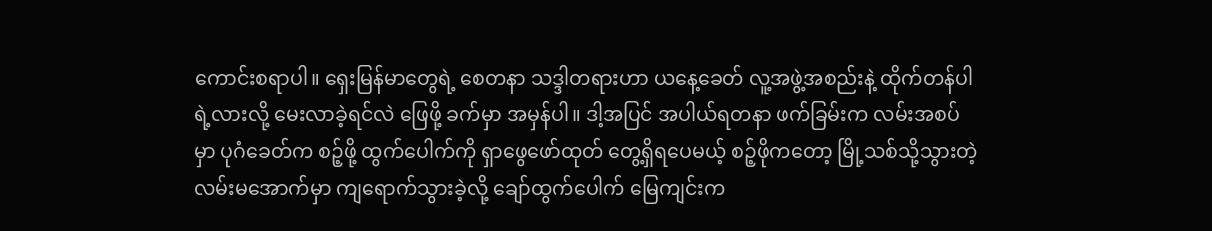ကောင်းစရာပါ။ ရှေးမြန်မာတွေရဲ့ စေတနာ သဒ္ဒါတရားဟာ ယနေ့ခေတ် လူ့အဖွဲ့အစည်းနဲ့ ထိုက်တန်ပါရဲ့လားလို့ မေးလာခဲ့ရင်လဲ ဖြေဖို့ ခက်မှာ အမှန်ပါ။ ဒါ့အပြင် အပါယ်ရတနာ ဖက်ခြမ်းက လမ်းအစပ်မှာ ပုဂံခေတ်က စဉ့်ဖို့ ထွက်ပေါက်ကို ရှာဖွေဖော်ထုတ် တွေ့ရှိရပေမယ့် စဉ့်ဖိုကတော့ မြို့သစ်သို့သွားတဲ့ လမ်းမအောက်မှာ ကျရောက်သွားခဲ့လို့ ချော်ထွက်ပေါက် မြေကျင်းက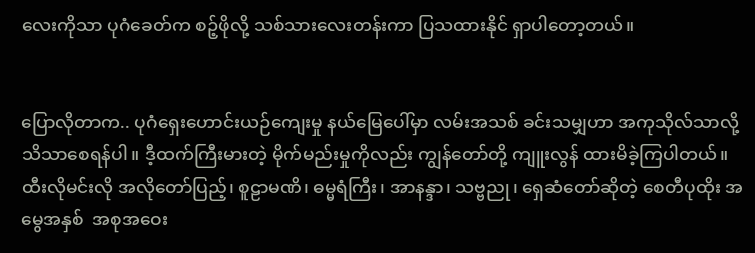လေးကိုသာ ပုဂံခေတ်က စဉ့်ဖိုလို့ သစ်သားလေးတန်းကာ ပြသထားနိုင် ရှာပါတော့တယ်။


ပြောလိုတာက.. ပုဂံရှေးဟောင်းယဉ်ကျေးမှု နယ်မြေပေါ်မှာ လမ်းအသစ် ခင်းသမျှဟာ အကုသိုလ်သာလို့ သိသာစေရန်ပါ။ ဒီ့ထက်ကြီးမားတဲ့ မိုက်မည်းမှုကိုလည်း ကျွန်တော်တို့ ကျူးလွန် ထားမိခဲ့ကြပါတယ်။ ထီးလိုမင်းလို အလိုတော်ပြည့်၊ စူဠာမဏိ၊ ဓမ္မရံကြီး၊ အာနန္ဒာ၊ သဗ္ဗညု၊ ရှေဆံတော်ဆိုတဲ့ စေတီပုထိုး အမွေအနှစ်  အစုအဝေး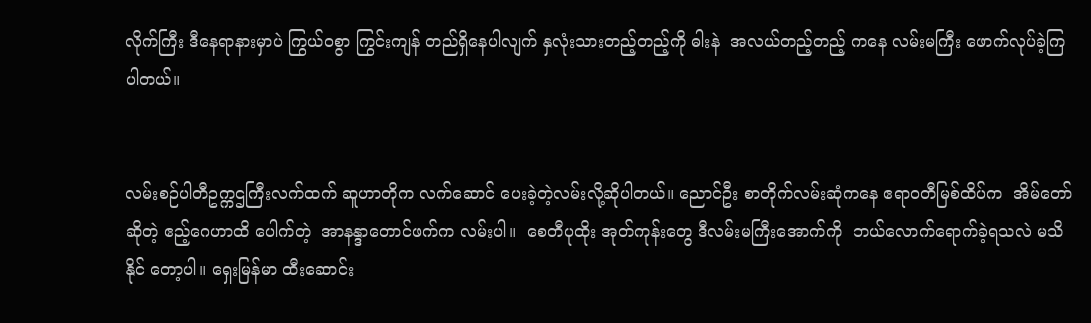လိုက်ကြီး ဒီနေရာနားမှာပဲ ကြွယ်ဝစွာ ကြွင်းကျန် တည်ရှိနေပါလျက် နှလုံးသားတည့်တည့်ကို ဓါးနဲ  အလယ်တည့်တည့် ကနေ လမ်းမကြီး ဖောက်လုပ်ခဲ့ကြပါတယ်။


လမ်းစဉ်ပါတီဥက္ကဌကြီးလက်ထက် ဆူဟာတိုက လက်ဆောင် ပေးခဲ့တဲ့လမ်းလို့ဆိုပါတယ်။ ညောင်ဦး စာတိုက်လမ်းဆုံကနေ ဧရာဝတီမြစ်ထိပ်က  အိမ်တော် ဆိုတဲ့ ဧည့်ဂေဟာထိ ပေါက်တဲ့  အာနန္ဒာတောင်ဖက်က လမ်းပါ။  စေတီပုထိုး အုတ်ကုန်းတွေ ဒီလမ်းမကြီးအောက်ကို  ဘယ်လောက်ရောက်ခဲ့ရသလဲ မသိနိုင် တော့ပါ။ ရှေးမြန်မာ ထီးဆောင်း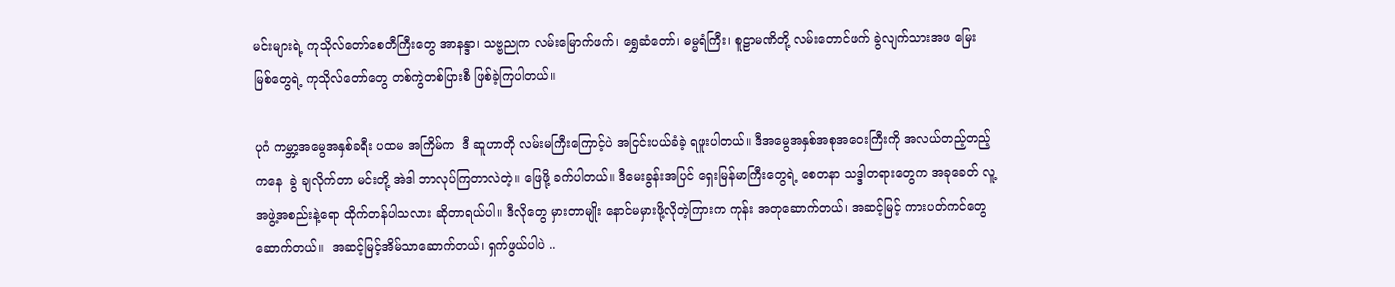မင်းများရဲ့ ကုသိုလ်တော်စေတီကြီးတွေ အာနန္ဒာ၊ သဗ္ဗညုက လမ်းမြောက်ဖက်၊ ရွှေဆံတော်၊ ဓမ္မရံကြီး၊ စူဠာမဏိတို့ လမ်းတောင်ဖက် ခွဲလျက်သားအဖ မြေးမြစ်တွေရဲ့ ကုသိုလ်တော်တွေ တစ်ကွဲတစ်ပြားစီ ဖြစ်ခဲ့ကြပါတယ်။

ပုဂံ ကမ္ဘာ့အမွေအနှစ်ခရီး ပထမ အကြိမ်က  ဒီ ဆူဟာတို လမ်းမကြီးကြောင့်ပဲ အငြင်းပယ်ခံခဲ့ ရဖူးပါတယ်။ ဒီအမွေအနှစ်အစုအဝေးကြီးကို အလယ်တည့်တည့်ကနေ  ခွဲ ချလိုက်တာ မင်းတို့ အဲဒါ ဘာလုပ်ကြတာလဲတဲ့။ ဖြေဖို့ ခက်ပါတယ်။ ဒီမေးခွန်းအပြင် ရှေးမြန်မာကြီးတွေရဲ့ စေတနာ သဒ္ဒါတရားတွေက အခုခေတ် လူ့အဖွဲ့အစည်းနဲ့ရော ထိုက်တန်ပါသလား ဆိုတာရယ်ပါ။ ဒီလိုတွေ မှားတာမျိုး နောင်မမှားဖို့လိုတဲ့ကြားက ကုန်း အတုဆောက်တယ်၊ အဆင့်မြင့် ကားပတ်ကင်တွေဆောက်တယ်။  အဆင့်မြင့်အိမ်သာဆောက်တယ်၊ ရှက်ဖွယ်ပါပဲ ..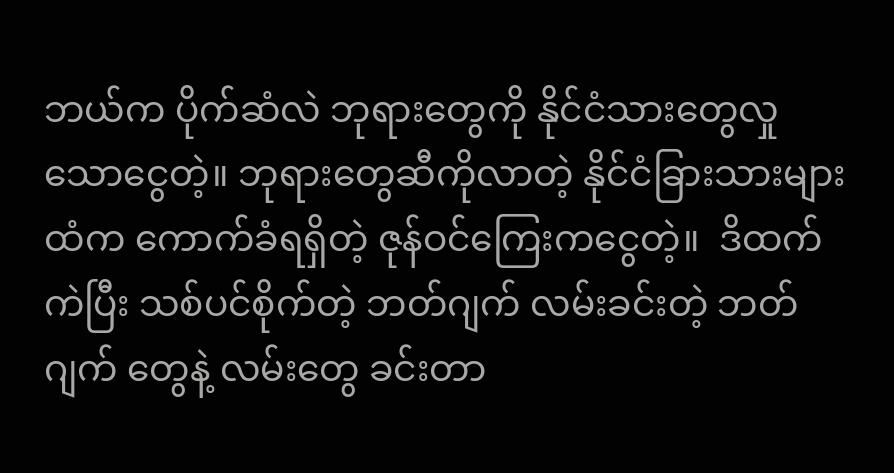ဘယ်က ပိုက်ဆံလဲ ဘုရားတွေကို နိုင်ငံသားတွေလှုသောငွေတဲ့။ ဘုရားတွေဆီကိုလာတဲ့ နိုင်ငံခြားသားများထံက ကောက်ခံရရှိတဲ့ ဇုန်ဝင်ကြေးကငွေတဲ့။  ဒိထက်ကဲပြီး သစ်ပင်စိုက်တဲ့ ဘတ်ဂျက် လမ်းခင်းတဲ့ ဘတ်ဂျက် တွေနဲ့ လမ်းတွေ ခင်းတာ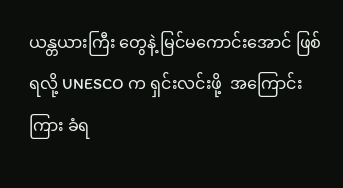ယန္တယားကြီး တွေနဲ့ မြင်မကောင်းအောင် ဖြစ်ရလို့ UNESCO က ရှင်းလင်းဖို့  အကြောင်းကြား ခံရ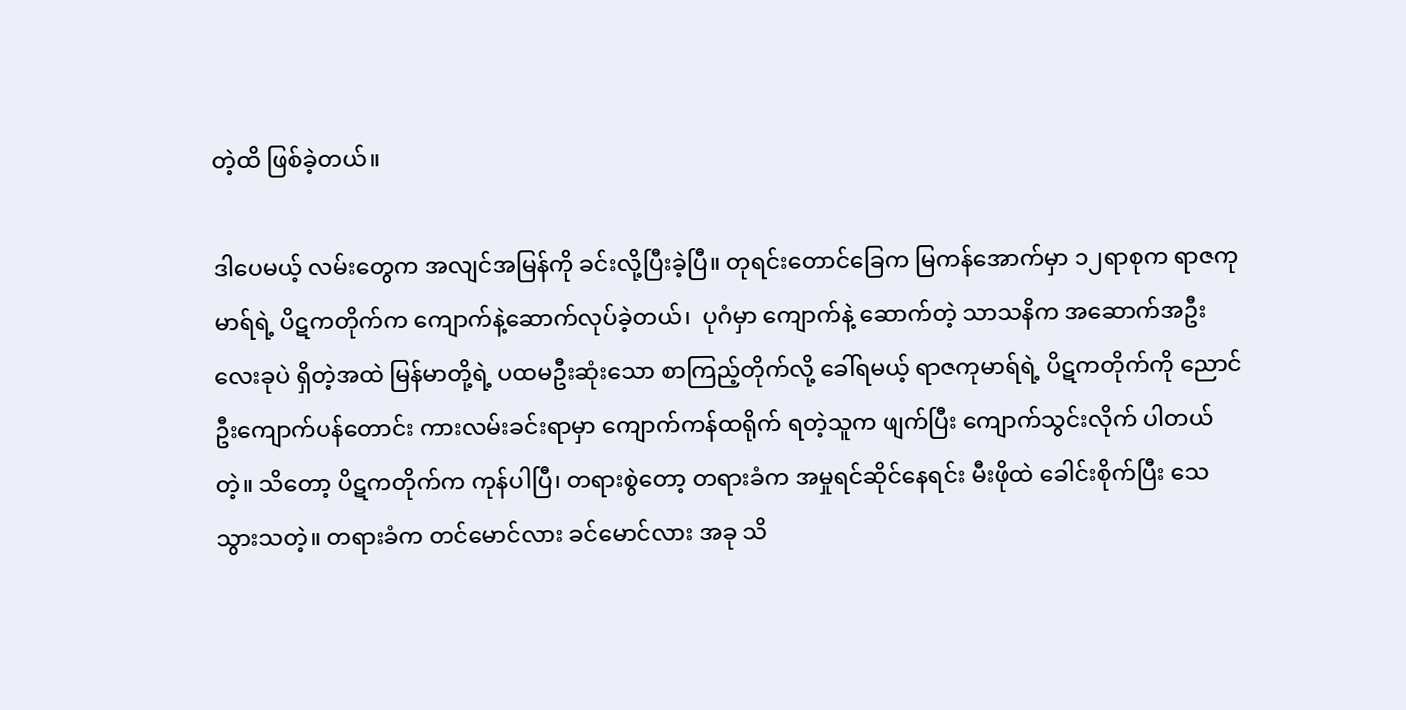တဲ့ထိ ဖြစ်ခဲ့တယ်။

ဒါပေမယ့် လမ်းတွေက အလျင်အမြန်ကို ခင်းလို့ပြီးခဲ့ပြီ။ တုရင်းတောင်ခြေက မြကန်အောက်မှာ ၁၂ရာစုက ရာဇကုမာရ်ရဲ့ ပိဋကတိုက်က ကျောက်နဲ့ဆောက်လုပ်ခဲ့တယ်၊  ပုဂံမှာ ကျောက်နဲ့ ဆောက်တဲ့ သာသနိက အဆောက်အဦး လေးခုပဲ ရှိတဲ့အထဲ မြန်မာတို့ရဲ့ ပထမဦးဆုံးသော စာကြည့်တိုက်လို့ ခေါ်ရမယ့် ရာဇကုမာရ်ရဲ့ ပိဋကတိုက်ကို ညောင်ဦးကျောက်ပန်တောင်း ကားလမ်းခင်းရာမှာ ကျောက်ကန်ထရိုက် ရတဲ့သူက ဖျက်ပြီး ကျောက်သွင်းလိုက် ပါတယ်တဲ့။ သိတော့ ပိဋကတိုက်က ကုန်ပါပြီ၊ တရားစွဲတော့ တရားခံက အမှုရင်ဆိုင်နေရင်း မီးဖိုထဲ ခေါင်းစိုက်ပြီး သေသွားသတဲ့။ တရားခံက တင်မောင်လား ခင်မောင်လား အခု သိ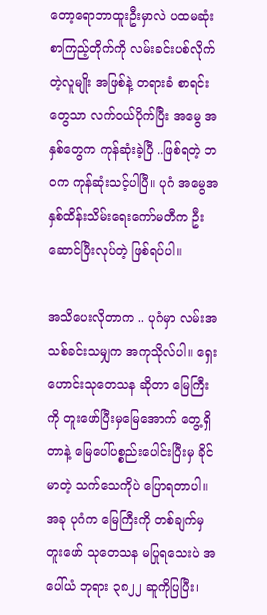တော့ရောဘာထူးဦးမှာလဲ ပထမဆုံးစာကြည့်တိုက်ကို လမ်းခင်းပစ်လိုက်တဲ့လူမျိုး အဖြစ်နဲ့ တရားခံ စာရင်းတွေသာ လက်ဝယ်ပိုက်ပြီး အမွေ အနှစ်တွေက ကုန်ဆုံးခဲ့ပြီ ..ဖြစ်ရတဲ့ ဘဝက ကုန်ဆုံးသင့်ပါပြီ။ ပုဂံ အမွေအနှစ်ထိန်းသိမ်းရေးကော်မတီက ဦးဆောင်ပြီးလုပ်တဲ့ ဖြစ်ရပ်ပါ။

အသိပေးလိုတာက .. ပုဂံမှာ လမ်းအသစ်ခင်းသမျှက အကုသိုလ်ပါ။ ရှေးဟောင်းသုတေသန ဆိုတာ မြေကြီးကို တူးဖော်ပြီးမှမြေအောက် တွေ့ရှိတာနဲ့ မြေပေါ်ပစ္စည်းပေါင်းပြီးမှ ခိုင်မာတဲ့ သက်သေကိုပဲ ပြောရတာပါ။  အခု ပုဂံက မြေကြီးကို တစ်ချက်မှ တူးဖော် သုတေသန မပြုရသေးပဲ အပေါ်ယံ ဘုရား ၃၈၂၂ ဆူကိုပြပြီး၊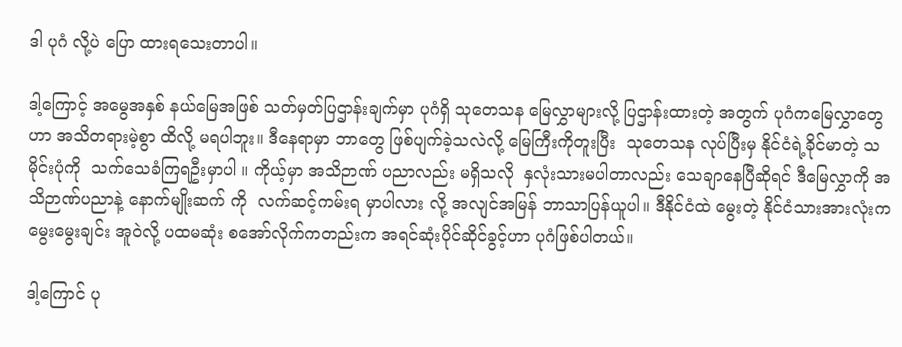ဒါ ပုဂံ လို့ပဲ ပြော ထားရသေးတာပါ။

ဒါ့ကြောင့် အမွေအနှစ် နယ်မြေအဖြစ် သတ်မှတ်ပြဌာန်းချက်မှာ ပုဂံရှိ သုတေသန မြေလွှာများလို့ ပြဌာန်းထားတဲ့ အတွက် ပုဂံကမြေလွှာတွေဟာ အသိတရားမဲ့စွာ ထိလို့ မရပါဘူး။ ဒီနေရာမှာ ဘာတွေ ဖြစ်ပျက်ခဲ့သလဲလို့ မြေကြီးကိုတူးပြီး  သုတေသန လုပ်ပြီးမှ နိုင်ငံရဲ့ခိုင်မာတဲ့ သမိုင်းပုံကို  သက်သေခံကြရဦးမှာပါ ။ ကိုယ့်မှာ အသိဉာဏ် ပညာလည်း မရှိသလို  နှလုံးသားမပါတာလည်း သေချာနေပြီဆိုရင် ဒီမြေလွှာကို အသိဉာဏ်ပညာနဲ့ နောက်မျိုးဆက် ကို  လက်ဆင့်ကမ်းရ မှာပါလား လို့ အလျင်အမြန် ဘာသာပြန်ယူပါ။ ဒီနိုင်ငံထဲ မွေးတဲ့ နိုင်ငံသားအားလုံးက မွေးမွေးချင်း အူဝဲလို့ ပထမဆုံး စအော်လိုက်ကတည်းက အရင်ဆုံးပိုင်ဆိုင်ခွင့်ဟာ ပုဂံဖြစ်ပါတယ်။

ဒါ့ကြောင် ပု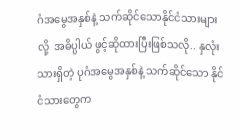ဂံအမွေအနှစ်နဲ့ သက်ဆိုင်သောနိုင်ငံသားများလို့  အဓိပ္ပါယ် ဖွင့်ဆိုထားပြီးဖြစ်သလို.. နှလုံးသားရှိတဲ့ ပုဂံအမွေအနှစ်နဲ့ သက်ဆိုင်သော နိုင်ငံသားတွေက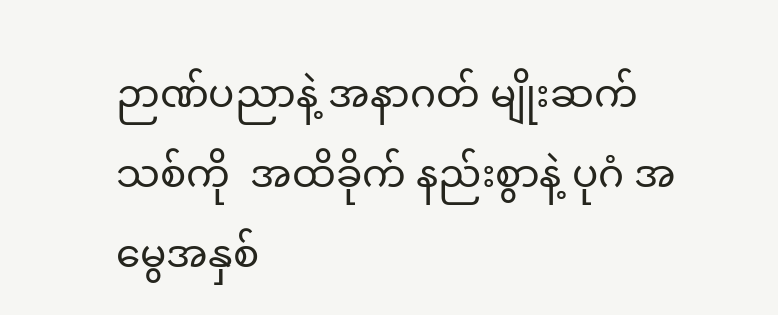ဉာဏ်ပညာနဲ့ အနာဂတ် မျိုးဆက်သစ်ကို  အထိခိုက် နည်းစွာနဲ့ ပုဂံ အမွေအနှစ်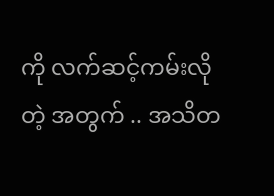ကို လက်ဆင့်ကမ်းလိုတဲ့ အတွက် .. အသိတ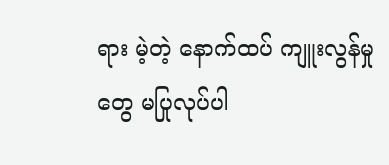ရား မဲ့တဲ့ နောက်ထပ် ကျူးလွန်မှုတွေ မပြုလုပ်ပါ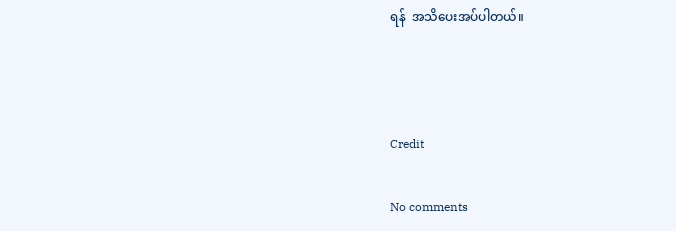ရန်  အသိပေးအပ်ပါတယ်။



Credit

No comments